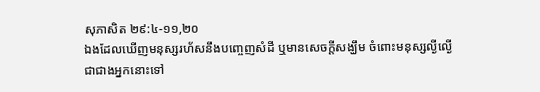សុភាសិត ២៩:៤-១១,២០
ឯងដែលឃើញមនុស្សរហ័សនឹងបញ្ចេញសំដី ឬមានសេចក្តីសង្ឃឹម ចំពោះមនុស្សល្ងីល្ងើ ជាជាងអ្នកនោះទៅ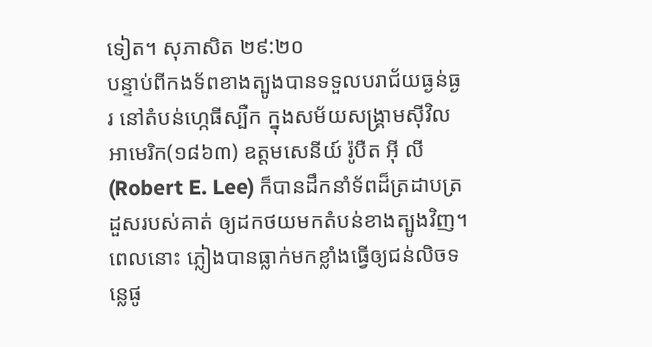ទៀត។ សុភាសិត ២៩:២០
បន្ទាប់ពីកងទ័ពខាងត្បូងបានទទួលបរាជ័យធ្ងន់ធ្ងរ នៅតំបន់ហ្កេធីស្បឺក ក្នុងសម័យសង្គ្រាមស៊ីវិលអាមេរិក(១៨៦៣) ឧត្តមសេនីយ៍ រ៉ូបឺត អ៊ី លី(Robert E. Lee) ក៏បានដឹកនាំទ័ពដ៏ត្រដាបត្រដួសរបស់គាត់ ឲ្យដកថយមកតំបន់ខាងត្បូងវិញ។ ពេលនោះ ភ្លៀងបានធ្លាក់មកខ្លាំងធ្វើឲ្យជន់លិចទន្លេផូ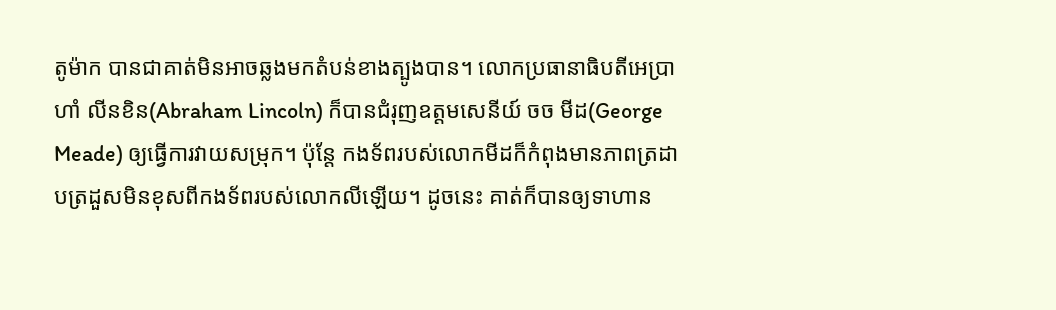តូម៉ាក បានជាគាត់មិនអាចឆ្លងមកតំបន់ខាងត្បូងបាន។ លោកប្រធានាធិបតីអេប្រាហាំ លីនខិន(Abraham Lincoln) ក៏បានជំរុញឧត្តមសេនីយ៍ ចច មីដ(George Meade) ឲ្យធ្វើការវាយសម្រុក។ ប៉ុន្តែ កងទ័ពរបស់លោកមីដក៏កំពុងមានភាពត្រដាបត្រដួសមិនខុសពីកងទ័ពរបស់លោកលីឡើយ។ ដូចនេះ គាត់ក៏បានឲ្យទាហាន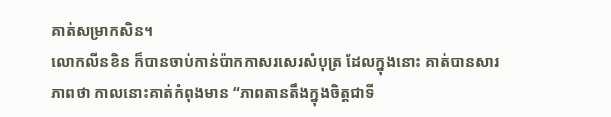គាត់សម្រាកសិន។
លោកលីនខិន ក៏បានចាប់កាន់ប៉ាកកាសរសេរសំបុត្រ ដែលក្នុងនោះ គាត់បានសារភាពថា កាលនោះគាត់កំពុងមាន “ភាពតានតឹងក្នុងចិត្តជាទី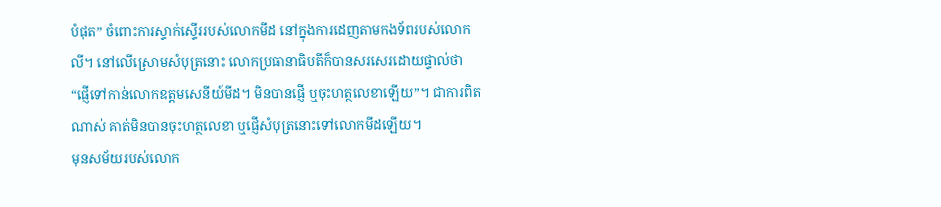បំផុត” ចំពោះការស្ទាក់ស្ទើររបស់លោកមីដ នៅក្នុងការដេញតាមកងទ័ពរបស់លោកលី។ នៅលើស្រោមសំបុត្រនោះ លោកប្រធានាធិបតីក៏បានសរសេរដោយផ្ទាល់ថា “ផ្ញើទៅកាន់លោកឧត្តមសេនីយ៍មីដ។ មិនបានផ្ញើ ឬចុះហត្ថលេខាឡើយ”។ ជាការពិតណាស់ គាត់មិនបានចុះហត្ថលេខា ឬផ្ញើសំបុត្រនោះទៅលោកមីដឡើយ។
មុនសម័យរបស់លោក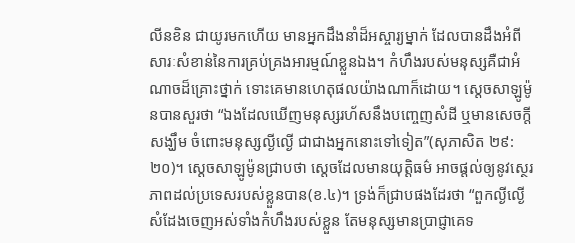លីនខិន ជាយូរមកហើយ មានអ្នកដឹងនាំដ៏អស្ចារ្យម្នាក់ ដែលបានដឹងអំពីសារៈសំខាន់នៃការគ្រប់គ្រងអារម្មណ៍ខ្លួនឯង។ កំហឹងរបស់មនុស្សគឺជាអំណាចដ៏គ្រោះថ្នាក់ ទោះគេមានហេតុផលយ៉ាងណាក៏ដោយ។ ស្តេចសាឡូម៉ូនបានសួរថា “ឯងដែលឃើញមនុស្សរហ័សនឹងបញ្ចេញសំដី ឬមានសេចក្តីសង្ឃឹម ចំពោះមនុស្សល្ងីល្ងើ ជាជាងអ្នកនោះទៅទៀត”(សុភាសិត ២៩:២០)។ ស្តេចសាឡូម៉ូនជ្រាបថា ស្តេចដែលមានយុត្តិធម៌ អាចផ្តល់ឲ្យនូវស្ថេរភាពដល់ប្រទេសរបស់ខ្លួនបាន(ខ.៤)។ ទ្រង់ក៏ជ្រាបផងដែរថា “ពួកល្ងីល្ងើ សំដែងចេញអស់ទាំងកំហឹងរបស់ខ្លួន តែមនុស្សមានប្រាជ្ញាគេទ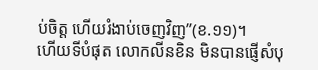ប់ចិត្ត ហើយរំងាប់ចេញវិញ”(ខ.១១)។
ហើយទីបំផុត លោកលីនខិន មិនបានផ្ញើសំបុ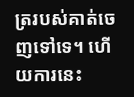ត្ររបស់គាត់ចេញទៅទេ។ ហើយការនេះ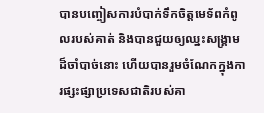បានបញ្ចៀសការបំបាក់ទឹកចិត្តមេទ័ពកំពូលរបស់គាត់ និងបានជួយឲ្យឈ្នះសង្គ្រាមដ៏ចាំបាច់នោះ ហើយបានរួមចំណែកក្នុងការផ្សះផ្សាប្រទេសជាតិរបស់គា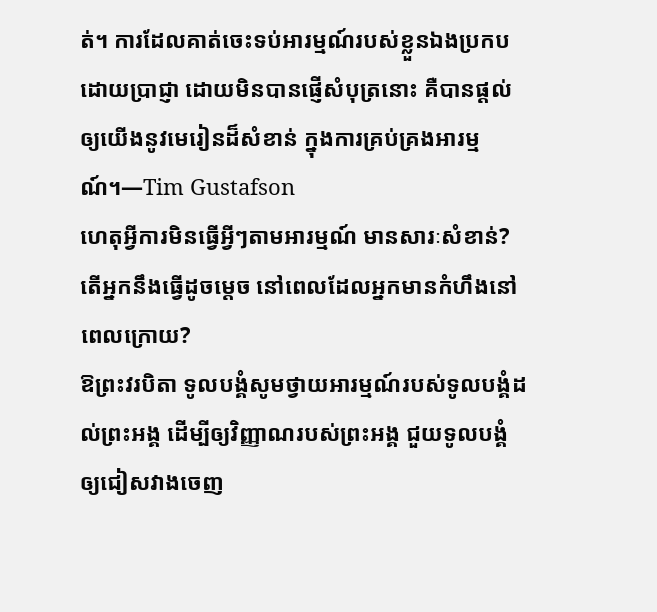ត់។ ការដែលគាត់ចេះទប់អារម្មណ៍របស់ខ្លួនឯងប្រកបដោយប្រាជ្ញា ដោយមិនបានផ្ញើសំបុត្រនោះ គឺបានផ្តល់ឲ្យយើងនូវមេរៀនដ៏សំខាន់ ក្នុងការគ្រប់គ្រងអារម្មណ៍។—Tim Gustafson
ហេតុអ្វីការមិនធ្វើអ្វីៗតាមអារម្មណ៍ មានសារៈសំខាន់? តើអ្នកនឹងធ្វើដូចម្តេច នៅពេលដែលអ្នកមានកំហឹងនៅពេលក្រោយ?
ឱព្រះវរបិតា ទូលបង្គំសូមថ្វាយអារម្មណ៍របស់ទូលបង្គំដល់ព្រះអង្គ ដើម្បីឲ្យវិញ្ញាណរបស់ព្រះអង្គ ជួយទូលបង្គំឲ្យជៀសវាងចេញ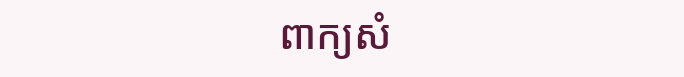ពាក្យសំ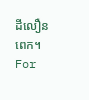ដីលឿនពេក។
For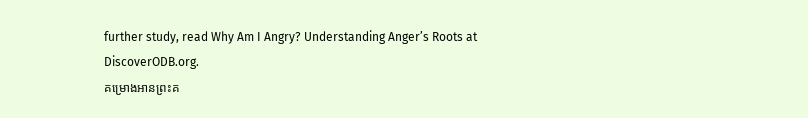further study, read Why Am I Angry? Understanding Anger’s Roots at DiscoverODB.org.
គម្រោងអានព្រះគ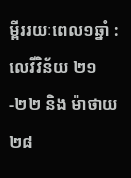ម្ពីររយៈពេល១ឆ្នាំ : លេវីវិន័យ ២១-២២ និង ម៉ាថាយ ២៨